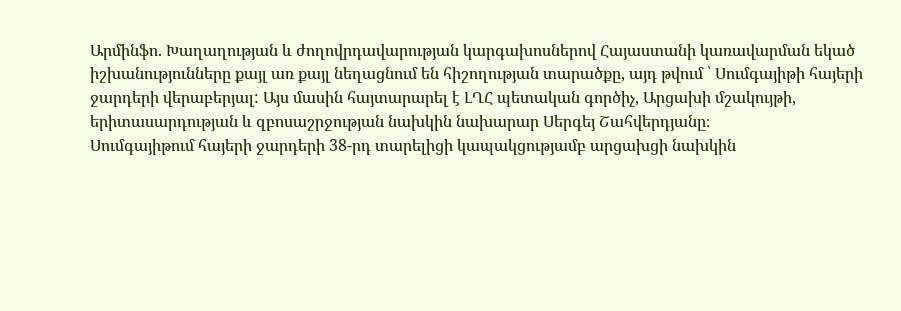Արմինֆո. Խաղաղության և ժողովրդավարության կարգախոսներով Հայաստանի կառավարման եկած իշխանությունները քայլ առ քայլ նեղացնում են հիշողության տարածքը, այդ թվում ՝ Սումգայիթի հայերի ջարդերի վերաբերյալ: Այս մասին հայտարարել է ԼՂՀ պետական գործիչ, Արցախի մշակույթի, երիտասարդության և զբոսաշրջության նախկին նախարար Սերգեյ Շահվերդյանը։
Սումգայիթում հայերի ջարդերի 38-րդ տարելիցի կապակցությամբ արցախցի նախկին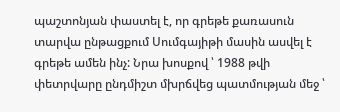պաշտոնյան փաստել է, որ գրեթե քառասուն տարվա ընթացքում Սումգայիթի մասին ասվել է գրեթե ամեն ինչ: Նրա խոսքով ՝ 1988 թվի փետրվարը ընդմիշտ մխրճվեց պատմության մեջ ՝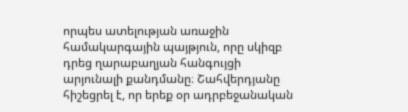որպես ատելության առաջին համակարգային պայթյուն, որը սկիզբ դրեց ղարաբաղյան հանգույցի արյունալի քանդմանը։ Շահվերդյանը հիշեցրել է, որ երեք օր ադրբեջանական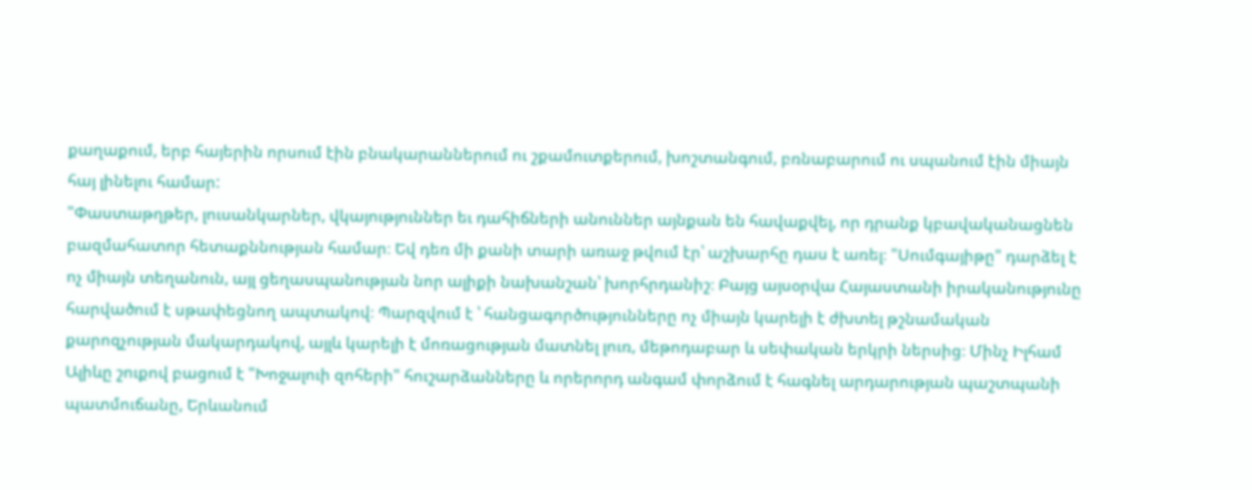քաղաքում, երբ հայերին որսում էին բնակարաններում ու շքամուտքերում, խոշտանգում, բռնաբարում ու սպանում էին միայն հայ լինելու համար:
"Փաստաթղթեր, լուսանկարներ, վկայություններ եւ դահիճների անուններ այնքան են հավաքվել, որ դրանք կբավականացնեն բազմահատոր հետաքննության համար։ Եվ դեռ մի քանի տարի առաջ թվում էր՝ աշխարհը դաս է առել։ "Սումգայիթը" դարձել է ոչ միայն տեղանուն, այլ ցեղասպանության նոր ալիքի նախանշան՝ խորհրդանիշ։ Բայց այսօրվա Հայաստանի իրականությունը հարվածում է սթափեցնող ապտակով։ Պարզվում է ՝ հանցագործությունները ոչ միայն կարելի է ժխտել թշնամական քարոզչության մակարդակով, այլև կարելի է մոռացության մատնել լուռ, մեթոդաբար և սեփական երկրի ներսից։ Մինչ Իլհամ Ալիևը շուքով բացում է "Խոջալուի զոհերի" հուշարձանները և որերորդ անգամ փորձում է հագնել արդարության պաշտպանի պատմուճանը, Երևանում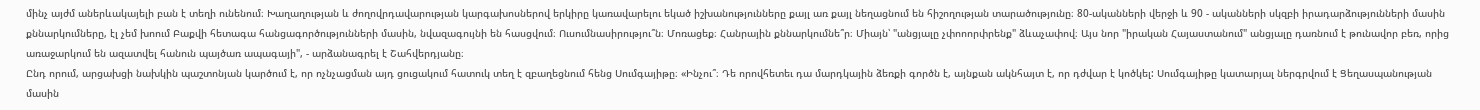մինչ այժմ աներևակայելի բան է տեղի ունենում։ Խաղաղության և ժողովրդավարության կարգախոսներով երկիրը կառավարելու եկած իշխանությունները քայլ առ քայլ նեղացնում են հիշողության տարածությունը։ 80-ականների վերջի և 90 - ականների սկզբի իրադարձությունների մասին քննարկումները, էլ չեմ խոում Բաքվի հետագա հանցագործությունների մասին, նվազագույնի են հասցվում։ Ուսումնասիրությու՞ն։ Մոռացեք։ Հանրային քննարկումնե՞ր։ Միայն՝ "անցյալը չփոոորփրենք" ձևաչափով։ Այս նոր "իրական Հայաստանում" անցյալը դառնում է թունավոր բեռ, որից առաջարկում են ազատվել հանուն պայծառ ապագայի", - արձանագրել է Շահվերդյանը։
Ընդ որում, արցախցի նախկին պաշտոնյան կարծում է, որ ոչնչացման այդ ցուցակում հատուկ տեղ է զբաղեցնում հենց Սումգայիթը։ «Ինչու՞։ Դե որովհետեւ դա մարդկային ձեռքի գործն է, այնքան ակնհայտ է, որ դժվար է կոծկել: Սումգայիթը կատարյալ ներգրվում է Ցեղասպանության մասին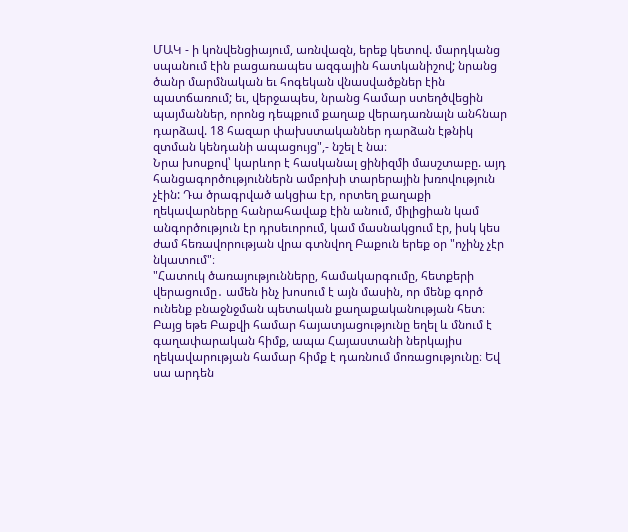ՄԱԿ - ի կոնվենցիայում, առնվազն, երեք կետով. մարդկանց սպանում էին բացառապես ազգային հատկանիշով; նրանց ծանր մարմնական եւ հոգեկան վնասվածքներ էին պատճառում; եւ, վերջապես, նրանց համար ստեղծվեցին պայմաններ, որոնց դեպքում քաղաք վերադառնալն անհնար դարձավ. 18 հազար փախստականներ դարձան էթնիկ զտման կենդանի ապացույց",- նշել է նա։
Նրա խոսքով՝ կարևոր է հասկանալ ցինիզմի մասշտաբը. այդ հանցագործություններն ամբոխի տարերային խռովություն չէին: Դա ծրագրված ակցիա էր, որտեղ քաղաքի ղեկավարները հանրահավաք էին անում, միլիցիան կամ անգործություն էր դրսեւորում, կամ մասնակցում էր, իսկ կես ժամ հեռավորության վրա գտնվող Բաքուն երեք օր "ոչինչ չէր նկատում"։
"Հատուկ ծառայությունները, համակարգումը, հետքերի վերացումը․ ամեն ինչ խոսում է այն մասին, որ մենք գործ ունենք բնաջնջման պետական քաղաքականության հետ։ Բայց եթե Բաքվի համար հայատյացությունը եղել և մնում է գաղափարական հիմք, ապա Հայաստանի ներկայիս ղեկավարության համար հիմք է դառնում մոռացությունը։ Եվ սա արդեն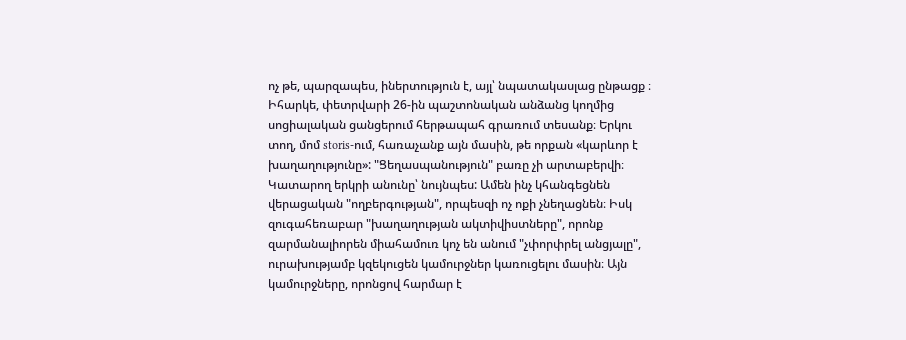ոչ թե, պարզապես, իներտություն է, այլ՝ նպատակասլաց ընթացք ։ Իհարկե, փետրվարի 26-ին պաշտոնական անձանց կողմից սոցիալական ցանցերում հերթապահ գրառում տեսանք։ Երկու տող, մոմ storis-ում, հառաչանք այն մասին, թե որքան «կարևոր է խաղաղությունը»: "Ցեղասպանություն" բառը չի արտաբերվի։ Կատարող երկրի անունը՝ նույնպես: Ամեն ինչ կհանգեցնեն վերացական "ողբերգության", որպեսզի ոչ ոքի չնեղացնեն։ Իսկ զուգահեռաբար "խաղաղության ակտիվիստները", որոնք զարմանալիորեն միահամուռ կոչ են անում "չփորփրել անցյալը", ուրախությամբ կզեկուցեն կամուրջներ կառուցելու մասին։ Այն կամուրջները, որոնցով հարմար է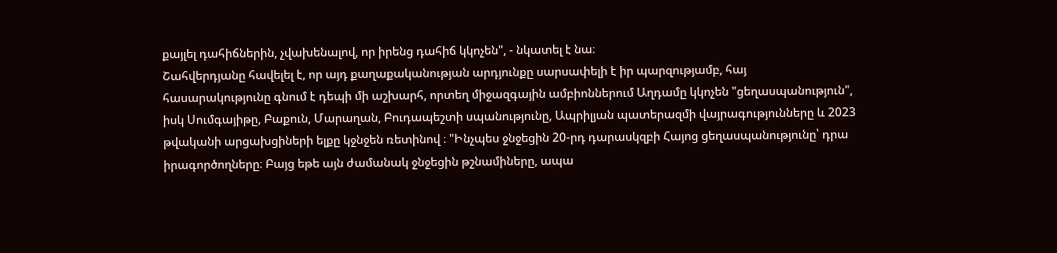քայլել դահիճներին, չվախենալով, որ իրենց դահիճ կկոչեն", - նկատել է նա։
Շահվերդյանը հավելել է, որ այդ քաղաքականության արդյունքը սարսափելի է իր պարզությամբ, հայ հասարակությունը գնում է դեպի մի աշխարհ, որտեղ միջազգային ամբիոններում Աղդամը կկոչեն "ցեղասպանություն", իսկ Սումգայիթը, Բաքուն, Մարաղան, Բուդապեշտի սպանությունը, Ապրիլյան պատերազմի վայրագությունները և 2023 թվականի արցախցիների ելքը կջնջեն ռետինով ։ "Ինչպես ջնջեցին 20-րդ դարասկզբի Հայոց ցեղասպանությունը՝ դրա իրագործողները։ Բայց եթե այն ժամանակ ջնջեցին թշնամիները, ապա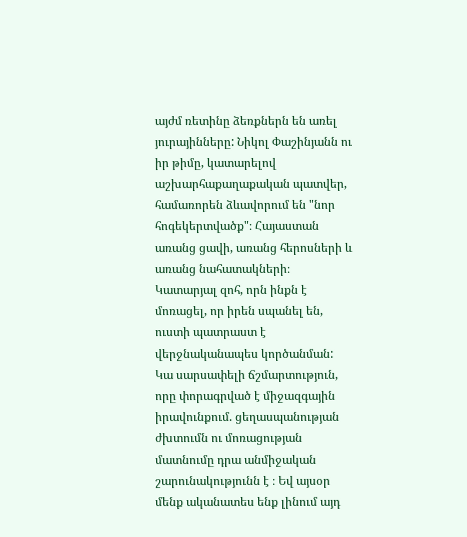այժմ ռետինը ձեռքներն են առել յուրայինները: Նիկոլ Փաշինյանն ու իր թիմը, կատարելով աշխարհաքաղաքական պատվեր, համառորեն ձևավորում են "նոր հոգեկերտվածք"։ Հայաստան առանց ցավի, առանց հերոսների և առանց նահատակների։ Կատարյալ զոհ, որն ինքն է մոռացել, որ իրեն սպանել են, ուստի պատրաստ է վերջնականապես կործանման:
Կա սարսափելի ճշմարտություն, որը փորագրված է միջազգային իրավունքում. ցեղասպանության ժխտումն ու մոռացության մատնումը դրա անմիջական շարունակությունն է ։ Եվ այսօր մենք ականատես ենք լինում այդ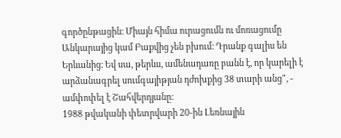գործընթացին։ Միայն հիմա ուրացումն ու մոռացումը Անկարայից կամ Բաքվից չեն բխում։ Դրանք գալիս են Երևանից։ Եվ սա, թերևս, ամենադառը բանն է, որ կարելի է արձանագրել սումգայիթյան դժոխքից 38 տարի անց", - ամփոփել է Շահվերդյանը։
1988 թվականի փետրվարի 20-ին Լեռնային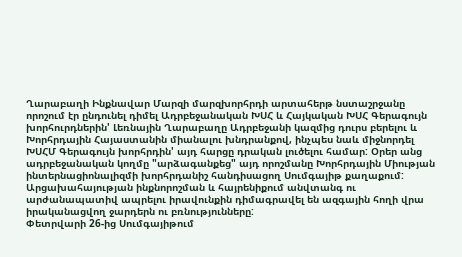Ղարաբաղի Ինքնավար Մարզի մարզխորհրդի արտահերթ նստաշրջանը որոշում էր ընդունել դիմել Ադրբեջանական ԽՍՀ և Հայկական ԽՍՀ Գերագույն խորհուրդներին' Լեռնային Ղարաբաղը Ադրբեջանի կազմից դուրս բերելու և Խորհրդային Հայաստանին միանալու խնդրանքով, ինչպես նաև միջնորդել ԽՍՀՄ Գերագույն խորհրդին' այդ հարցը դրական լուծելու համար: Օրեր անց ադրբեջանական կողմը "արձագանքեց" այդ որոշմանը Խորհրդային Միության ինտերնացիոնալիզմի խորհրդանիշ հանդիսացող Սումգայիթ քաղաքում: Արցախահայության ինքնորոշման և հայրենիքում անվտանգ ու արժանապատիվ ապրելու իրավունքին դիմագրավել են ազգային հողի վրա իրականացվող ջարդերն ու բռնությունները:
Փետրվարի 26-ից Սումգայիթում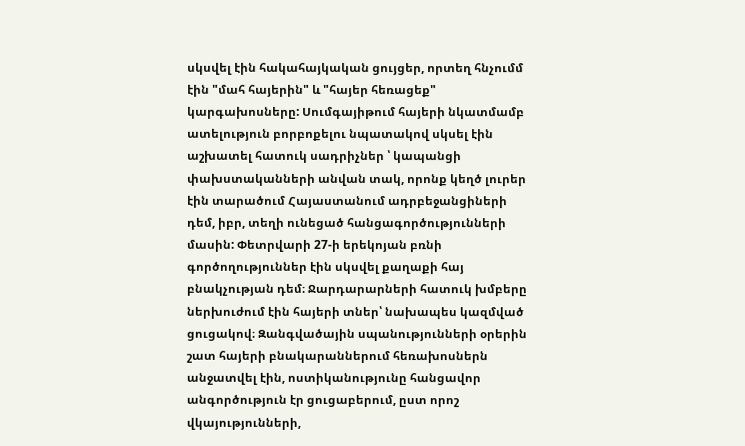սկսվել էին հակահայկական ցույցեր, որտեղ հնչումմ էին "մահ հայերին" և "հայեր հեռացեք" կարգախոսները: Սումգայիթում հայերի նկատմամբ ատելություն բորբոքելու նպատակով սկսել էին աշխատել հատուկ սադրիչներ ՝ կապանցի փախստականների անվան տակ, որոնք կեղծ լուրեր էին տարածում Հայաստանում ադրբեջանցիների դեմ, իբր, տեղի ունեցած հանցագործությունների մասին: Փետրվարի 27-ի երեկոյան բռնի գործողություններ էին սկսվել քաղաքի հայ բնակչության դեմ։ Ջարդարարների հատուկ խմբերը ներխուժում էին հայերի տներ՝ նախապես կազմված ցուցակով։ Զանգվածային սպանությունների օրերին շատ հայերի բնակարաններում հեռախոսներն անջատվել էին, ոստիկանությունը հանցավոր անգործություն էր ցուցաբերում, ըստ որոշ վկայությունների,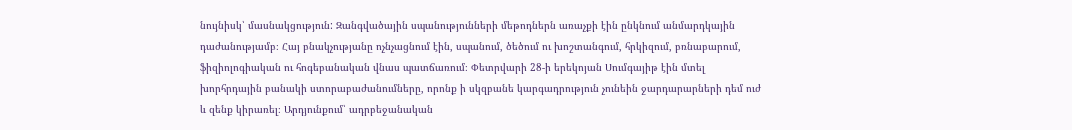նույնիսկ՝ մասնակցություն: Զանգվածային սպանությունների մեթոդներն առաչքի էին ընկնում անմարդկային դաժանությամբ։ Հայ բնակչությանը ոչնչացնում էին, սպանում, ծեծում ու խոշտանգում, հրկիզում, բռնաբարում, ֆիզիոլոգիական ու հոգեբանական վնաս պատճառում։ Փետրվարի 28-ի երեկոյան Սումգայիթ էին մտել խորհրդային բանակի ստորաբաժանումները, որոնք ի սկզբանե կարգադրություն չունեին ջարդարարների դեմ ուժ և զենք կիրառել։ Արդյունքում՝ ադրբեջանական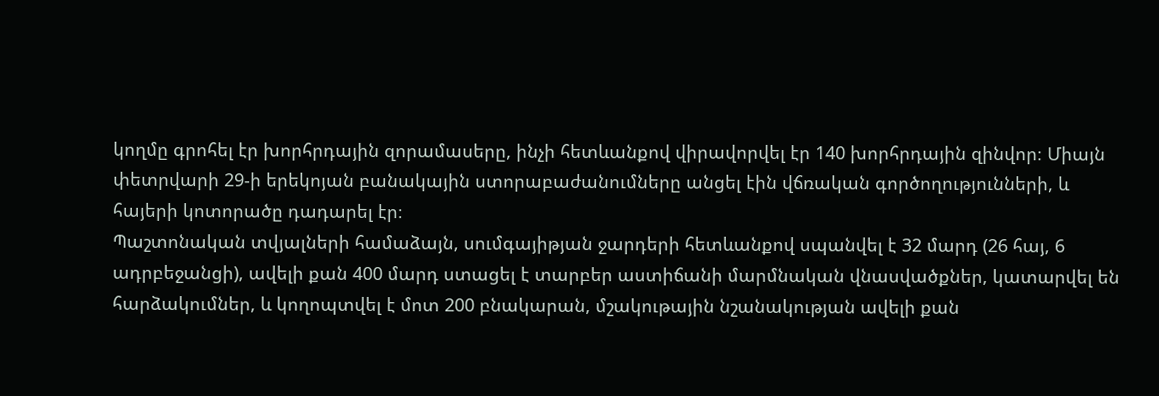կողմը գրոհել էր խորհրդային զորամասերը, ինչի հետևանքով վիրավորվել էր 140 խորհրդային զինվոր։ Միայն փետրվարի 29-ի երեկոյան բանակային ստորաբաժանումները անցել էին վճռական գործողությունների, և հայերի կոտորածը դադարել էր։
Պաշտոնական տվյալների համաձայն, սումգայիթյան ջարդերի հետևանքով սպանվել է 32 մարդ (26 հայ, 6 ադրբեջանցի), ավելի քան 400 մարդ ստացել է տարբեր աստիճանի մարմնական վնասվածքներ, կատարվել են հարձակումներ, և կողոպտվել է մոտ 200 բնակարան, մշակութային նշանակության ավելի քան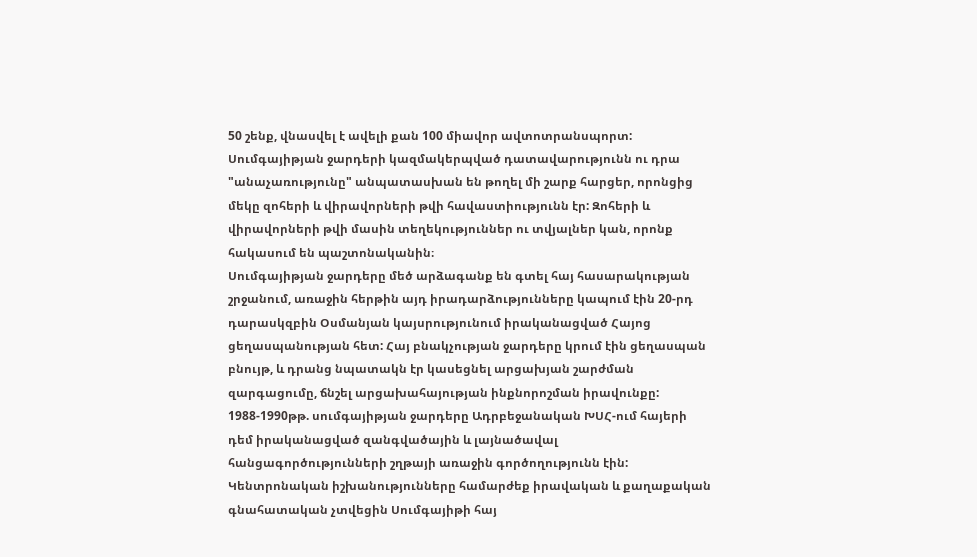50 շենք, վնասվել է ավելի քան 100 միավոր ավտոտրանսպորտ: Սումգայիթյան ջարդերի կազմակերպված դատավարությունն ու դրա "անաչառությունը" անպատասխան են թողել մի շարք հարցեր, որոնցից մեկը զոհերի և վիրավորների թվի հավաստիությունն էր: Զոհերի և վիրավորների թվի մասին տեղեկություններ ու տվյալներ կան, որոնք հակասում են պաշտոնականին։
Սումգայիթյան ջարդերը մեծ արձագանք են գտել հայ հասարակության շրջանում, առաջին հերթին այդ իրադարձությունները կապում էին 20-րդ դարասկզբին Օսմանյան կայսրությունում իրականացված Հայոց ցեղասպանության հետ: Հայ բնակչության ջարդերը կրում էին ցեղասպան բնույթ, և դրանց նպատակն էր կասեցնել արցախյան շարժման զարգացումը, ճնշել արցախահայության ինքնորոշման իրավունքը:
1988-1990թթ. սումգայիթյան ջարդերը Ադրբեջանական ԽՍՀ-ում հայերի դեմ իրականացված զանգվածային և լայնածավալ հանցագործությունների շղթայի առաջին գործողությունն էին: Կենտրոնական իշխանությունները համարժեք իրավական և քաղաքական գնահատական չտվեցին Սումգայիթի հայ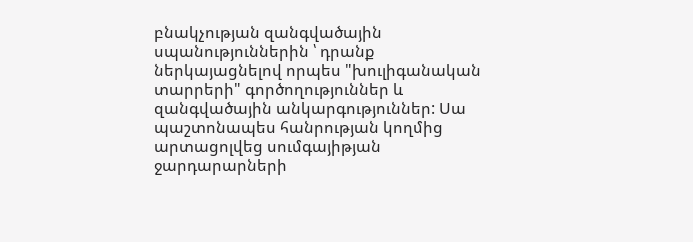բնակչության զանգվածային սպանություններին ՝ դրանք ներկայացնելով որպես "խուլիգանական տարրերի" գործողություններ և զանգվածային անկարգություններ: Սա պաշտոնապես հանրության կողմից արտացոլվեց սումգայիթյան ջարդարարների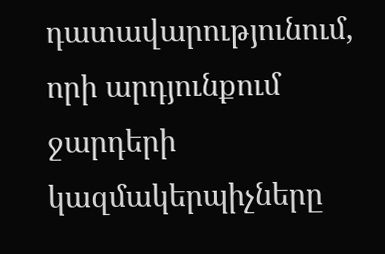դատավարությունում, որի արդյունքում ջարդերի կազմակերպիչները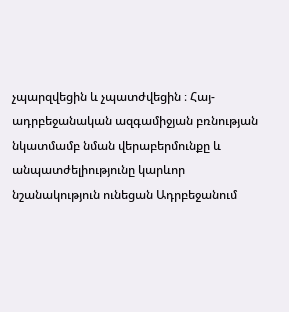չպարզվեցին և չպատժվեցին ։ Հայ-ադրբեջանական ազգամիջյան բռնության նկատմամբ նման վերաբերմունքը և անպատժելիությունը կարևոր նշանակություն ունեցան Ադրբեջանում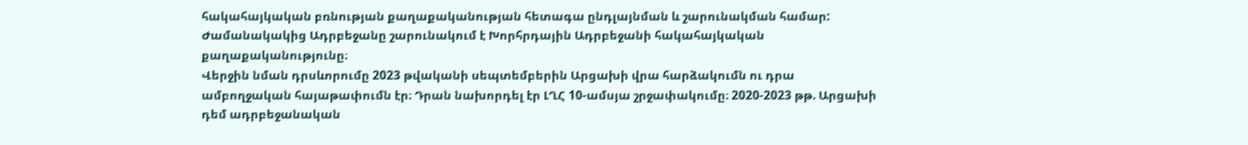հակահայկական բռնության քաղաքականության հետագա ընդլայնման և շարունակման համար: Ժամանակակից Ադրբեջանը շարունակում է Խորհրդային Ադրբեջանի հակահայկական քաղաքականությունը։
Վերջին նման դրսևորումը 2023 թվականի սեպտեմբերին Արցախի վրա հարձակումն ու դրա ամբողջական հայաթափումն էր։ Դրան նախորդել էր ԼՂՀ 10-ամսյա շրջափակումը։ 2020-2023 թթ. Արցախի դեմ ադրբեջանական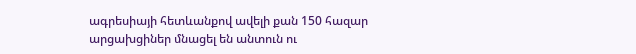ագրեսիայի հետևանքով ավելի քան 150 հազար արցախցիներ մնացել են անտուն ու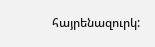հայրենազուրկ: